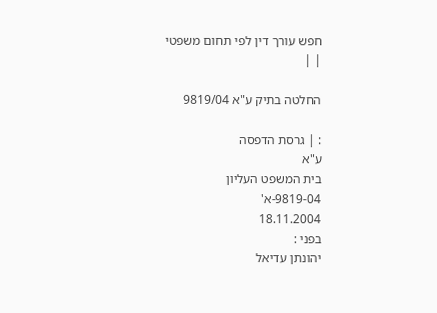חפש עורך דין לפי תחום משפטי
| |

החלטה בתיק ע"א 9819/04

: | גרסת הדפסה
ע"א
בית המשפט העליון
9819-04-א'
18.11.2004
בפני :
יהונתן עדיאל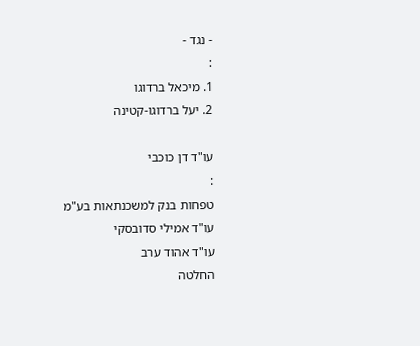- נגד -
:
1. מיכאל ברדוגו
2. יעל ברדוגו-קטינה

עו"ד דן כוכבי
:
טפחות בנק למשכנתאות בע"מ
עו"ד אמילי סדובסקי
עו"ד אהוד ערב
החלטה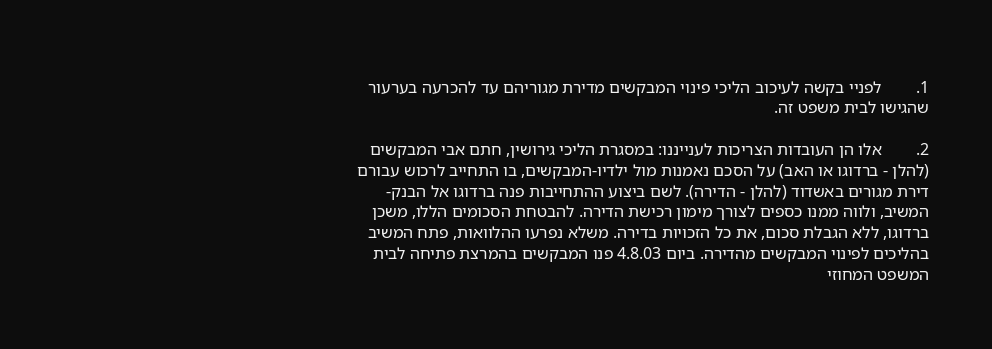1.        לפניי בקשה לעיכוב הליכי פינוי המבקשים מדירת מגוריהם עד להכרעה בערעור שהגישו לבית משפט זה.

2.        אלו הן העובדות הצריכות לענייננו: במסגרת הליכי גירושין, חתם אבי המבקשים (להלן - ברדוגו או האב) על הסכם נאמנות מול ילדיו-המבקשים, בו התחייב לרכוש עבורם דירת מגורים באשדוד (להלן - הדירה). לשם ביצוע ההתחייבות פנה ברדוגו אל הבנק-המשיב, ולווה ממנו כספים לצורך מימון רכישת הדירה. להבטחת הסכומים הללו, משכן ברדוגו, ללא הגבלת סכום, את כל הזכויות בדירה. משלא נפרעו ההלוואות, פתח המשיב בהליכים לפינוי המבקשים מהדירה. ביום 4.8.03 פנו המבקשים בהמרצת פתיחה לבית המשפט המחוזי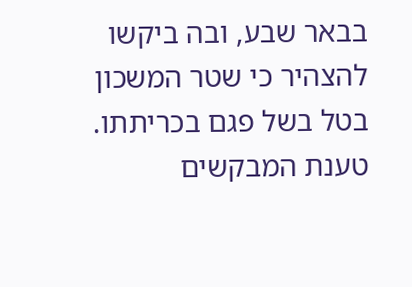בבאר שבע, ובה ביקשו להצהיר כי שטר המשכון בטל בשל פגם בכריתתו. טענת המבקשים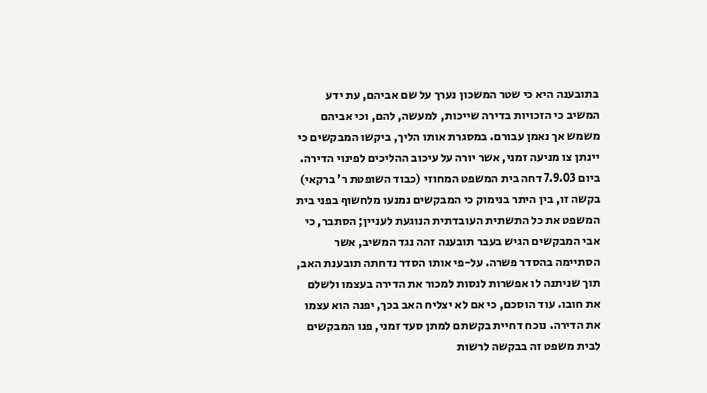בתובענה היא כי שטר המשכון נערך על שם אביהם, עת ידע המשיב כי הזכויות בדירה שייכות, למעשה, להם, וכי אביהם משמש אך נאמן עבורם. במסגרת אותו הליך, ביקשו המבקשים כי יינתן צו מניעה זמני, אשר יורה על עיכוב ההליכים לפינוי הדירה. ביום 7.9.03 דחה בית המשפט המחוזי (כבוד השופטת ר' ברקאי) בקשה זו, בין היתר בנימוק כי המבקשים נמנעו מלחשוף בפני בית המשפט את כל התשתית העובדתית הנוגעת לעניין; הסתבר, כי אבי המבקשים הגיש בעבר תובענה זהה נגד המשיב, אשר הסתיימה בהסדר פשרה. על-פי אותו הסדר נדחתה תובענת האב, תוך שניתנה לו אפשרות לנסות למכור את הדירה בעצמו ולשלם את חובו. עוד הוסכם, כי אם לא יצליח האב בכך, יפנה הוא עצמו את הדירה. נוכח דחיית בקשתם למתן סעד זמני, פנו המבקשים לבית משפט זה בבקשה לרשות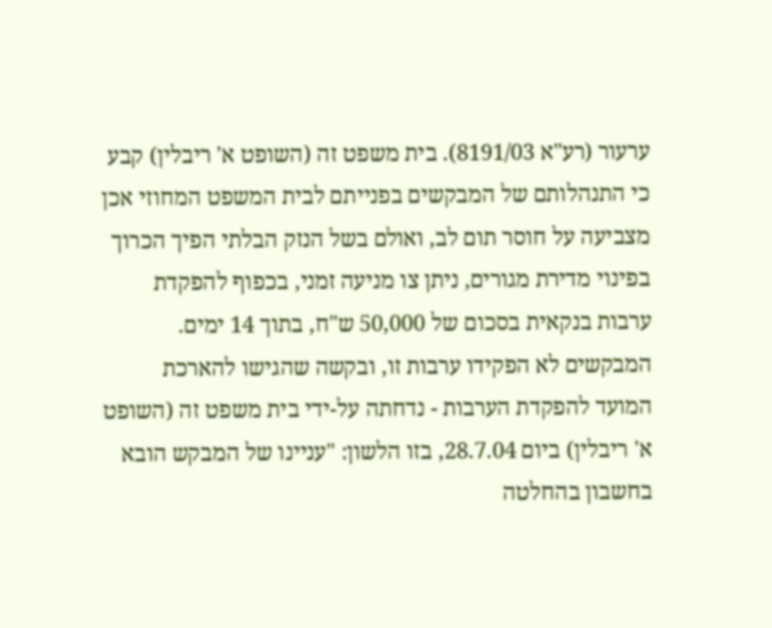ערעור (רע"א 8191/03). בית משפט זה (השופט א' ריבלין) קבע כי התנהלותם של המבקשים בפנייתם לבית המשפט המחוזי אכן מצביעה על חוסר תום לב, ואולם בשל הנזק הבלתי הפיך הכרוך בפינוי מדירת מגורים, ניתן צו מניעה זמני, בכפוף להפקדת ערבות בנקאית בסכום של 50,000 ש"ח, בתוך 14 ימים. המבקשים לא הפקידו ערבות זו, ובקשה שהגישו להארכת המועד להפקדת הערבות - נדחתה על-ידי בית משפט זה (השופט א' ריבלין) ביום 28.7.04, בזו הלשון: "עניינו של המבקש הובא בחשבון בהחלטה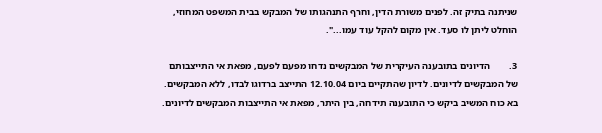שניתנה בתיק זה. לפנים משורת הדין, וחרף התנהגותו של המבקש בבית המשפט המחוזי, הוחלט ליתן לו סעד. אין מקום להקל עוד עמו...".

3.        הדיונים בתובענה העיקרית של המבקשים נדחו מפעם לפעם, מפאת אי התייצבותם של המבקשים לדיונים. לדיון שהתקיים ביום 12.10.04 התייצב ברדוגו לבדו, ללא המבקשים. בא כוח המשיב ביקש כי התובענה תידחה, בין היתר, מפאת אי התייצבות המבקשים לדיונים.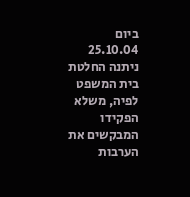ביום 25.10.04 ניתנה החלטת בית המשפט לפיה, משלא הפקידו המבקשים את הערבות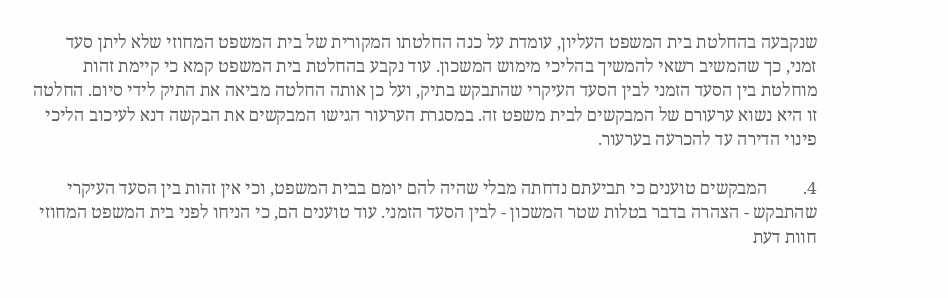שנקבעה בהחלטת בית המשפט העליון, עומדת על כנה החלטתו המקורית של בית המשפט המחוזי שלא ליתן סעד זמני, כך שהמשיב רשאי להמשיך בהליכי מימוש המשכון. עוד נקבע בהחלטת בית המשפט קמא כי קיימת זהות מוחלטת בין הסעד הזמני לבין הסעד העיקרי שהתבקש בתיק, ועל כן אותה החלטה מביאה את התיק לידי סיום. החלטה זו היא נשוא ערעורם של המבקשים לבית משפט זה. במסגרת הערעור הגישו המבקשים את הבקשה דנא לעיכוב הליכי פינוי הדירה עד להכרעה בערעור.

4.        המבקשים טוענים כי תביעתם נדחתה מבלי שהיה להם יומם בבית המשפט, וכי אין זהות בין הסעד העיקרי שהתבקש - הצהרה בדבר בטלות שטר המשכון - לבין הסעד הזמני. עוד טוענים הם, כי הניחו לפני בית המשפט המחוזי חוות דעת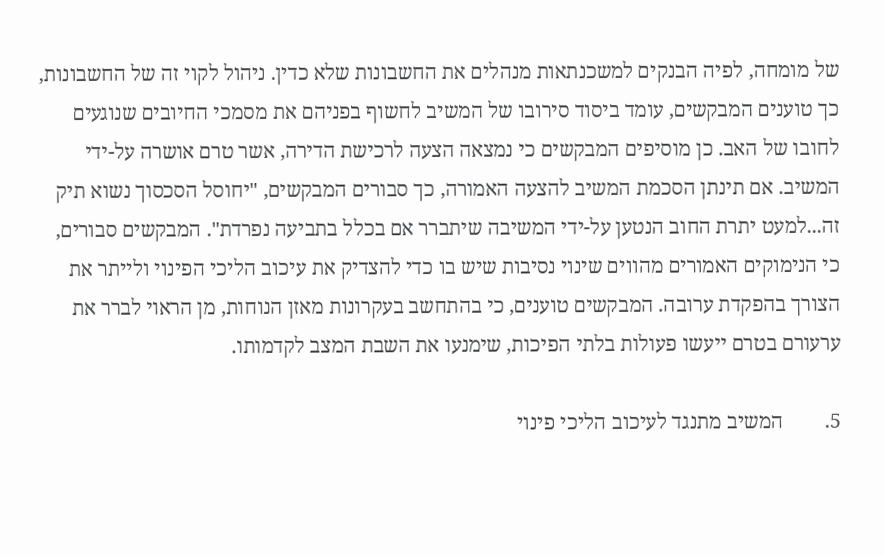של מומחה, לפיה הבנקים למשכנתאות מנהלים את החשבונות שלא כדין. ניהול לקוי זה של החשבונות, כך טוענים המבקשים, עומד ביסוד סירובו של המשיב לחשוף בפניהם את מסמכי החיובים שנוגעים לחובו של האב. כן מוסיפים המבקשים כי נמצאה הצעה לרכישת הדירה, אשר טרם אושרה על-ידי המשיב. אם תינתן הסכמת המשיב להצעה האמורה, כך סבורים המבקשים, "יחוסל הסכסוך נשוא תיק זה...למעט יתרת החוב הנטען על-ידי המשיבה שיתברר אם בכלל בתביעה נפרדת". המבקשים סבורים, כי הנימוקים האמורים מהווים שינוי נסיבות שיש בו כדי להצדיק את עיכוב הליכי הפינוי ולייתר את הצורך בהפקדת ערובה. המבקשים טוענים, כי בהתחשב בעקרונות מאזן הנוחות, מן הראוי לברר את ערעורם בטרם ייעשו פעולות בלתי הפיכות, שימנעו את השבת המצב לקדמותו.

5.        המשיב מתנגד לעיכוב הליכי פינוי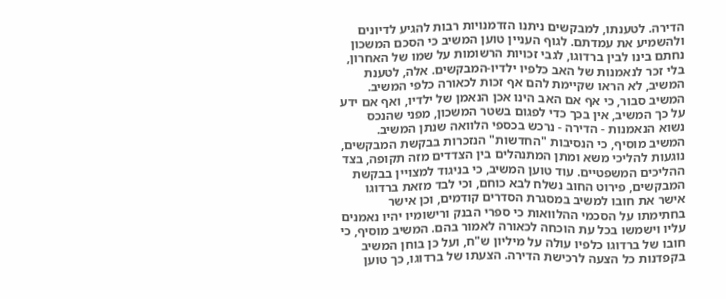הדירה. לטענתו, למבקשים ניתנו הזדמנויות רבות להגיע לדיונים ולהשמיע את עמדתם. לגוף העניין טוען המשיב כי הסכם המשכון נחתם בינו לבין ברדוגו, לגבי זכויות הרשומות על שמו של האחרון, בלי זכר לנאמנות של האב כלפיו ילדיו-המבקשים. אלה, לטענת המשיב, לא הראו שקיימת להם אף זכות לכאורה כלפי המשיב. המשיב סבור, כי אף אם האב הינו אכן הנאמן של ילדיו, ואף אם ידע על כך המשיב, אין בכך כדי לפגום בשטר המשכון, מפני שהנכס נשוא הנאמנות - הדירה - נרכש בכספי הלוואה שנתן המשיב. המשיב מוסיף, כי הנסיבות "החדשות" הנזכרות בבקשת המבקשים, נוגעות להליכי משא ומתן המתנהלים בין הצדדים מזה תקופה, בצד ההליכים המשפטיים. עוד טוען המשיב, כי בניגוד למצויין בבקשת המבקשים, פירוט החוב נשלח לבא כוחם, וכי לבד מזאת ברדוגו אישר את חובו למשיב במסגרת הסדרים קודמים, וכן אישר בחתימתו על הסכמי ההלוואות כי ספרי הבנק ורישומיו יהיו נאמנים עליו וישמשו בכל עת הוכחה לכאורה לאמור בהם. המשיב מוסיף, כי חובו של ברדוגו כלפיו עולה על מיליון ש"ח, ועל כן בוחן המשיב בקפדנות כל הצעה לרכישת הדירה. הצעתו של ברדוגו, כך טוען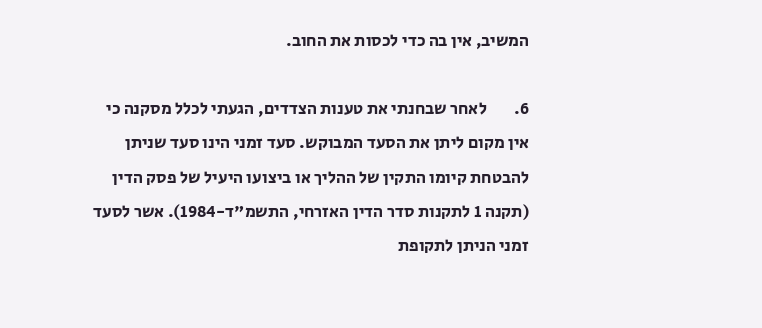המשיב, אין בה כדי לכסות את החוב.

6.        לאחר שבחנתי את טענות הצדדים, הגעתי לכלל מסקנה כי אין מקום ליתן את הסעד המבוקש. סעד זמני הינו סעד שניתן להבטחת קיומו התקין של ההליך או ביצועו היעיל של פסק הדין (תקנה 1 לתקנות סדר הדין האזרחי, התשמ"ד-1984). אשר לסעד זמני הניתן לתקופת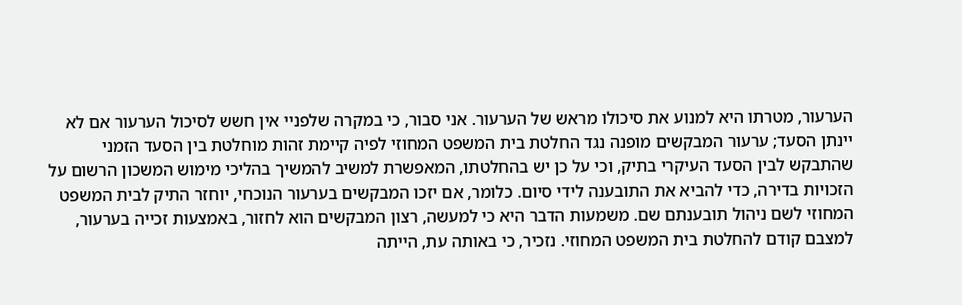הערעור, מטרתו היא למנוע את סיכולו מראש של הערעור. אני סבור, כי במקרה שלפניי אין חשש לסיכול הערעור אם לא יינתן הסעד; ערעור המבקשים מופנה נגד החלטת בית המשפט המחוזי לפיה קיימת זהות מוחלטת בין הסעד הזמני שהתבקש לבין הסעד העיקרי בתיק, וכי על כן יש בהחלטתו, המאפשרת למשיב להמשיך בהליכי מימוש המשכון הרשום על הזכויות בדירה, כדי להביא את התובענה לידי סיום. כלומר, אם יזכו המבקשים בערעור הנוכחי, יוחזר התיק לבית המשפט המחוזי לשם ניהול תובענתם שם. משמעות הדבר היא כי למעשה, רצון המבקשים הוא לחזור, באמצעות זכייה בערעור, למצבם קודם להחלטת בית המשפט המחוזי. נזכיר, כי באותה עת, הייתה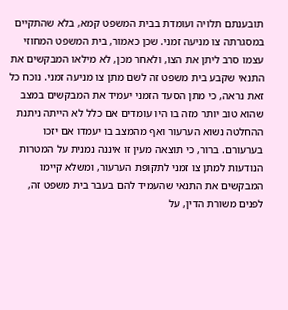תובענתם תלויה ועומדת בבית המשפט קמא, בלא שהתקיים במסגרתה צו מניעה זמני. שכן כאמור, בית המשפט המחוזי עצמו סרב ליתן את הצו, ולאחר מכן, לא מילאו המבקשים את התנאי שקבע בית משפט זה לשם מתן צו מניעה זמני. נוכח כל זאת נראה, כי מתן הסעד הזמני יעמיד את המבקשים במצב שהוא טוב יותר מזה בו היו עומדים אם כלל לא הייתה ניתנת ההחלטה נשוא הערעור ואף מהמצב בו יעמדו אם יזכו בערעורם. ברור, כי תוצאה מעין זו איננה נמנית על המטרות הנודעות למתן צו זמני לתקופת הערעור, ומשלא קיימו המבקשים את התנאי שהעמיד להם בעבר בית משפט זה, לפנים משורת הדין, על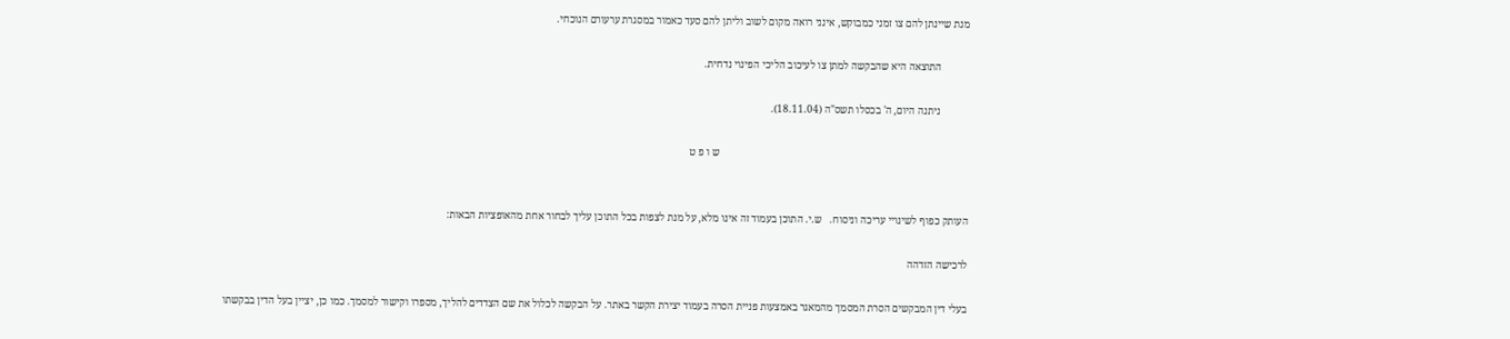מנת שיינתן להם צו זמני כמבוקש, אינני רואה מקום לשוב וליתן להם סעד כאמור במסגרת ערעורם הנוכחי.

           התוצאה היא שהבקשה למתן צו לעיכוב הליכי הפינוי נדחית.

           ניתנה היום, ה' בכסלו תשס"ה (18.11.04).

                                                                                                ש ו פ ט


העותק כפוף לשינויי עריכה וניסוח.   ש.י. התוכן בעמוד זה אינו מלא, על מנת לצפות בכל התוכן עליך לבחור אחת מהאופציות הבאות:

לרכישה הזדהה

בעלי דין המבקשים הסרת המסמך מהמאגר באמצעות פניית הסרה בעמוד יצירת הקשר באתר. על הבקשה לכלול את שם הצדדים להליך, מספרו וקישור למסמך. כמו כן, יציין בעל הדין בבקשתו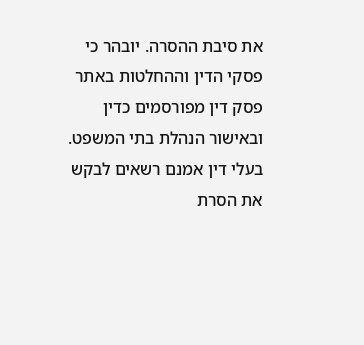את סיבת ההסרה. יובהר כי פסקי הדין וההחלטות באתר פסק דין מפורסמים כדין ובאישור הנהלת בתי המשפט. בעלי דין אמנם רשאים לבקש את הסרת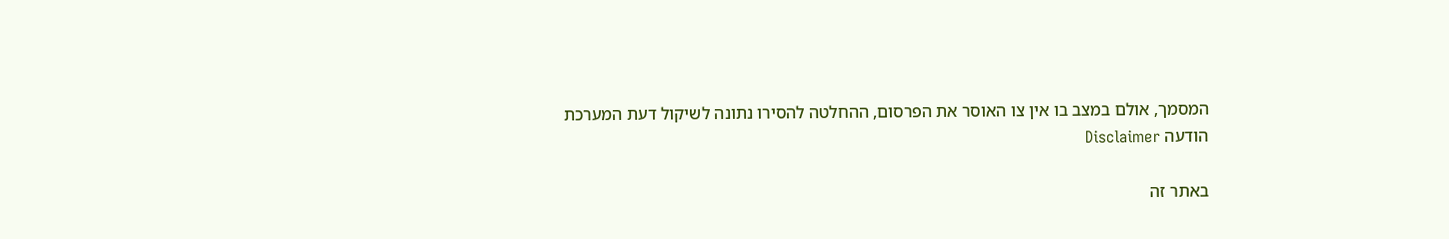המסמך, אולם במצב בו אין צו האוסר את הפרסום, ההחלטה להסירו נתונה לשיקול דעת המערכת
הודעה Disclaimer

באתר זה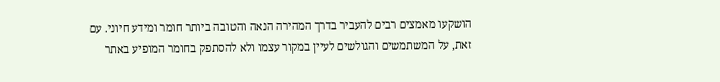הושקעו מאמצים רבים להעביר בדרך המהירה הנאה והטובה ביותר חומר ומידע חיוני. עם זאת, על המשתמשים והגולשים לעיין במקור עצמו ולא להסתפק בחומר המופיע באתר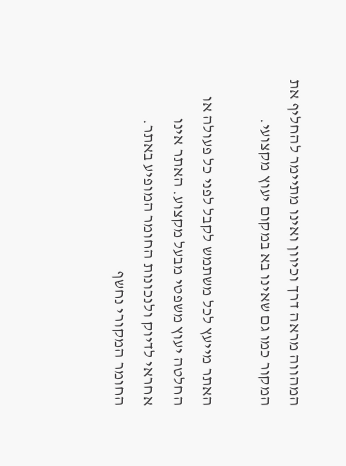המהווה מראה דרך וכיוון ואינו מתיימר להחליף את המקור כמו גם שאינו בא במקום יעוץ מקצועי.

האתר מייעץ לכל משתמש לקבל לפני כל פעולה או החלטה יעוץ משפטי מבעל מקצוע. האתר אינו אחראי לדיוק ולנכונות החומר המופיע באתר. החומר המקורי נחשף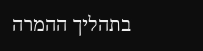בתהליך ההמרה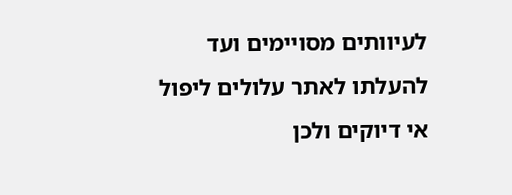לעיוותים מסויימים ועד להעלתו לאתר עלולים ליפול אי דיוקים ולכן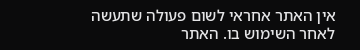אין האתר אחראי לשום פעולה שתעשה לאחר השימוש בו. האתר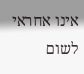אינו אחראי לשום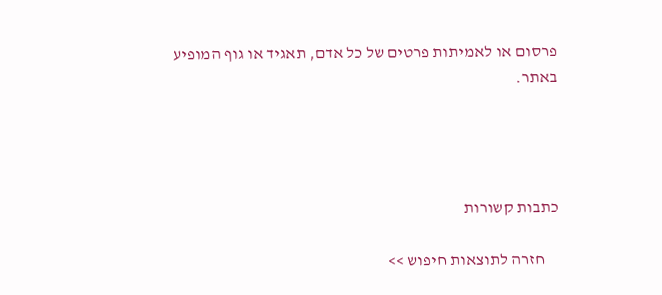פרסום או לאמיתות פרטים של כל אדם, תאגיד או גוף המופיע באתר.




כתבות קשורות

    חזרה לתוצאות חיפוש >>